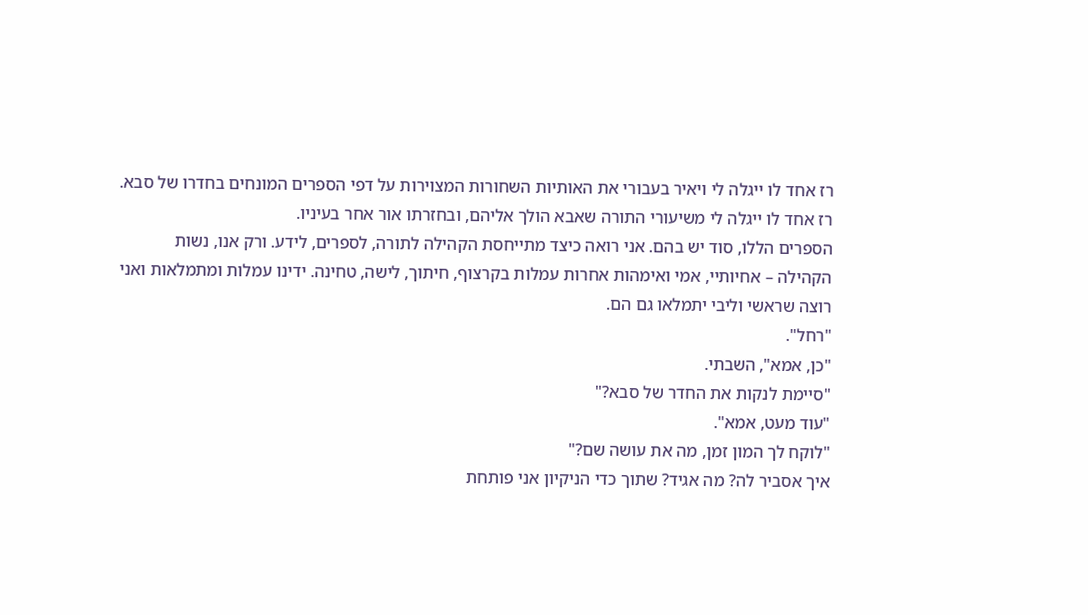רז אחד לו ייגלה לי ויאיר בעבורי את האותיות השחורות המצוירות על דפי הספרים המונחים בחדרו של סבא.
רז אחד לו ייגלה לי משיעורי התורה שאבא הולך אליהם, ובחזרתו אור אחר בעיניו.
הספרים הללו, סוד יש בהם. אני רואה כיצד מתייחסת הקהילה לתורה, לספרים, לידע. ורק אנו, נשות הקהילה – אחיותיי, אמי ואימהות אחרות עמלות בקרצוף, חיתוך, לישה, טחינה. ידינו עמלות ומתמלאות ואני רוצה שראשי וליבי יתמלאו גם הם.
"רחל".
"כן, אמא", השבתי.
"סיימת לנקות את החדר של סבא?"
"עוד מעט, אמא".
"לוקח לך המון זמן, מה את עושה שם?"
איך אסביר לה? מה אגיד? שתוך כדי הניקיון אני פותחת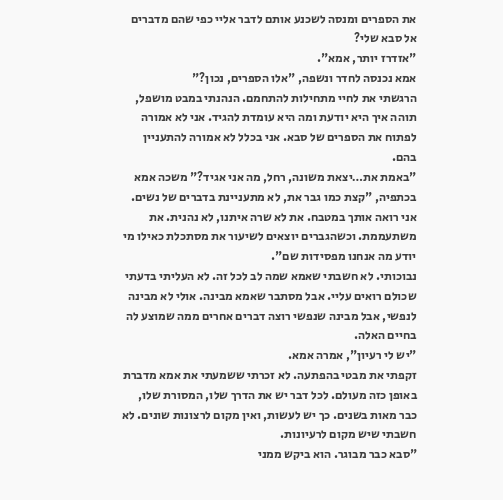את הספרים ומנסה לשכנע אותם לדבר אליי כפי שהם מדברים אל סבא שלי?
"אזדרז יותר, אמא".
אמא נכנסה לחדר ונשפה, "אלו הספרים, נכון?"
הרגשתי את לחיי מתחילות להתחמם. הנהנתי במבט מושפל, תוהה איך היא יודעת ומה היא עומדת להגיד. אני לא אמורה לפתוח את הספרים של סבא. אני בכלל לא אמורה להתעניין בהם.
"באמת את…יצאת משונה, רחל, מה אני אגיד?" משכה אמא בכתפיה, "קצת כמו גבר את, לא מתעניינת בדברים של נשים. אני רואה אותך במטבח. את לא שרה איתנו, לא נהנית. את משתעממת. וכשהגברים יוצאים לשיעור את מסתכלת כאילו מי יודע מה אנחנו מפסידות שם".
נבוכותי. לא חשבתי שאמא שמה לב לכל זה. לא העליתי בדעתי שכולם רואים עליי. אבל מסתבר שאמא מבינה. אולי לא מבינה לנפשי, אבל מבינה שנפשי רוצה דברים אחרים ממה שמוצע לה בחיים האלה.
"יש לי רעיון", אמרה אמא.
זקפתי את מבטי בהפתעה. לא זכרתי ששמעתי את אמא מדברת באופן כזה מעולם. לכל דבר יש את הדרך שלו, המסורת שלו, כבר מאות בשנים. כך יש לעשות, ואין מקום לרצונות שונים. לא חשבתי שיש מקום לרעיונות.
"סבא כבר מבוגר. הוא ביקש ממני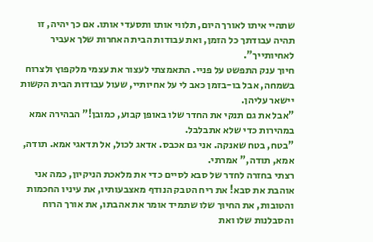שתהיי איתו לאורך היום, תלווי אותו ותסעדי אותו. אם כך יהיה, זו תהיה עבודתך כל הזמן, ואת עבודות הבית האחרות שלך אעביר לאחיותייך".
חיוך ענק התפשט על פניי. התאמצתי לעצור את עצמי מלקפוץ ולצרוח בשמחה, אבל בו-בזמן כאב לי על אחיותיי, שעול עבודות הבית הקשות יישאר עליהן.
"אבל את גם תנקי את החדר שלו באופן קבוע, כמובן!" הבהירה אמא במהירות כדי שלא אתבלבל.
"בטח, בטח שאנקה. אני גם אכבס. אדאג לכול, אל תדאגי אמא. תודה, אמא, תודה," אמרתי.
רצתי בחזרה לחדר של סבא לסיים כדי את מלאכת הניקיון, כמה אני אוהבת את סבא! את ריח הטבק הנודף מאצבעותיו, את עיניו החכמות והטובות, את החיוך שלו שתמיד אומר את אהבתו, את אורך הרוח והסבלנות שלו ואת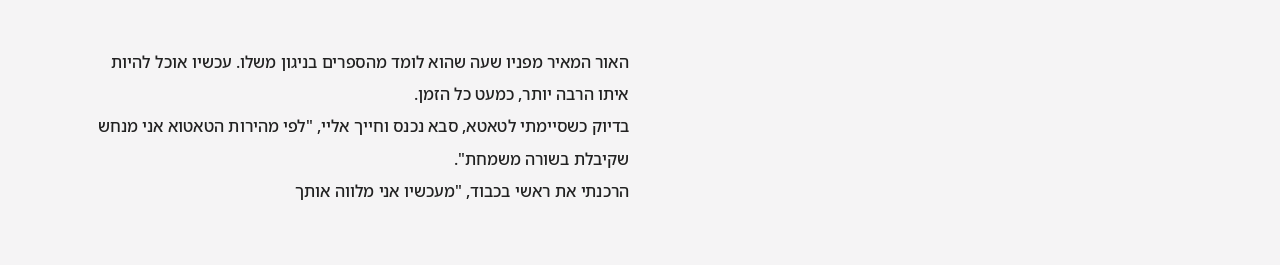האור המאיר מפניו שעה שהוא לומד מהספרים בניגון משלו. עכשיו אוכל להיות איתו הרבה יותר, כמעט כל הזמן.
בדיוק כשסיימתי לטאטא, סבא נכנס וחייך אליי, "לפי מהירות הטאטוא אני מנחש שקיבלת בשורה משמחת".
הרכנתי את ראשי בכבוד, "מעכשיו אני מלווה אותך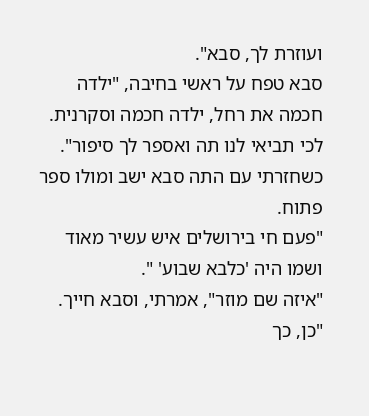ועוזרת לך, סבא".
סבא טפח על ראשי בחיבה, "ילדה חכמה את רחל, ילדה חכמה וסקרנית. לכי תביאי לנו תה ואספר לך סיפור".
כשחזרתי עם התה סבא ישב ומולו ספר פתוח.
"פעם חי בירושלים איש עשיר מאוד ושמו היה 'כלבא שבוע' ".
"איזה שם מוזר", אמרתי, וסבא חייך.
"כן, כך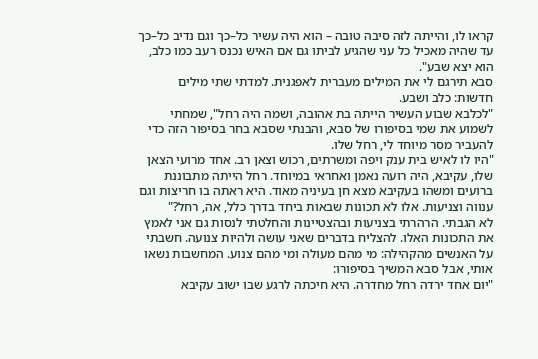קראו לו, והייתה לזה סיבה טובה – הוא היה עשיר כל–כך וגם נדיב כל–כך עד שהיה מאכיל כל עני שהגיע לביתו גם אם האיש נכנס רעב כמו כלב, הוא יצא שבע".
סבא תירגם לי את המילים מעברית לאפגנית. למדתי שתי מילים חדשות: כלב ושבע.
"לכלבא שבוע העשיר הייתה בת אהובה, ושמה היה רחל", שמחתי לשמוע את שמי בסיפורו של סבא, והבנתי שסבא בחר בסיפור הזה כדי להעביר מסר מיוחד לי, רחל שלו.
"היו לו לאיש בית ענק ויפה ומשרתים, רכוש וצאן רב. אחד מרועי הצאן שלו, עקיבא, היה רועה נאמן ואחראי במיוחד. רחל הייתה מתבוננת ברועים ומשהו בעקיבא מצא חן בעיניה מאוד. היא ראתה בו חריצות וגם ענווה וצניעות. אלו לא תכונות שבאות ביחד בדרך כלל, אה, רחל?"
לא הגבתי. הרהרתי בצניעות ובהצטיינות והחלטתי לנסות גם אני לאמץ את התכונות האלו. להצליח בדברים שאני עושה ולהיות צנועה. חשבתי על האנשים מהקהילה: מי מהם מעולה ומי מהם צנוע. המחשבות נשאו אותי, אבל סבא המשיך בסיפורו:
"יום אחד ירדה רחל מחדרה. היא חיכתה לרגע שבו ישוב עקיבא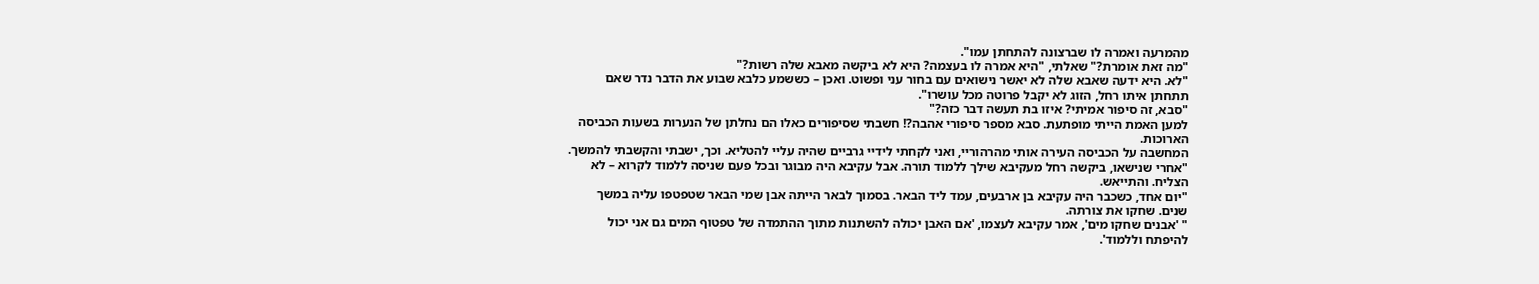מהמרעה ואמרה לו שברצונה להתחתן עמו".
"מה זאת אומרת?" שאלתי, "היא אמרה לו בעצמה? היא לא ביקשה מאבא שלה רשות?"
"לא. היא ידעה שאבא שלה לא יאשר נישואים עם בחור עני ופשוט. ואכן – כששמע כלבא שבוע את הדבר נדר שאם תתחתן איתו רחל, הזוג לא יקבל פרוטה מכל עושרו".
"סבא, זה סיפור אמיתי? איזו בת תעשה דבר כזה?"
למען האמת הייתי מופתעת. סבא מספר סיפורי אהבה?! חשבתי שסיפורים כאלו הם נחלתן של הנערות בשעות הכביסה הארוכות.
המחשבה על הכביסה העירה אותי מהרהוריי, ואני לקחתי לידיי גרביים שהיה עליי להטליא. וכך, ישבתי והקשבתי להמשך.
"אחרי שנישאו, ביקשה רחל מעקיבא שילך ללמוד תורה. אבל עקיבא היה מבוגר ובכל פעם שניסה ללמוד לקרוא – לא הצליח. והתייאש.
"יום אחד, כשכבר היה עקיבא בן ארבעים, עמד ליד הבאר. בסמוך לבאר הייתה אבן שמי הבאר שטפטפו עליה במשך שנים. שחקו את צורתה.
" 'אבנים שחקו מים', אמר עקיבא לעצמו, 'אם האבן יכולה להשתנות מתוך ההתמדה של טפטוף המים גם אני יכול להיפתח וללמוד'.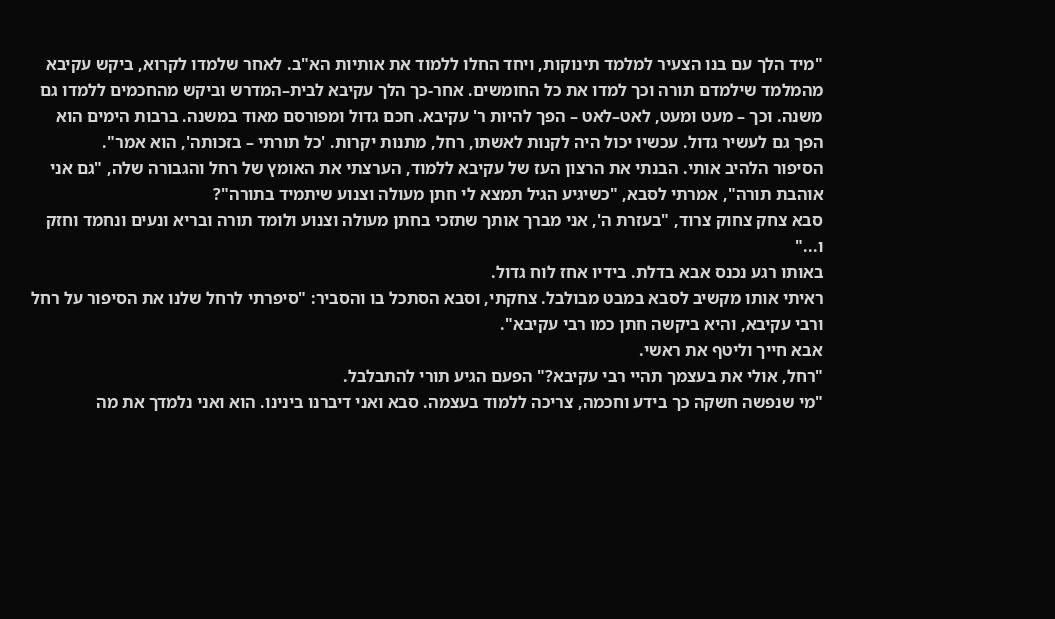"מיד הלך עם בנו הצעיר למלמד תינוקות, ויחד החלו ללמוד את אותיות הא"ב. לאחר שלמדו לקרוא, ביקש עקיבא מהמלמד שילמדם תורה וכך למדו את כל החומשים. אחר-כך הלך עקיבא לבית–המדרש וביקש מהחכמים ללמדו גם משנה. וכך – מעט ומעט, לאט–לאט – הפך להיות ר' עקיבא. חכם גדול ומפורסם מאוד במשנה. ברבות הימים הוא הפך גם לעשיר גדול. עכשיו יכול היה לקנות לאשתו, רחל, מתנות יקרות. 'כל תורתי – בזכותה', הוא אמר".
הסיפור הלהיב אותי. הבנתי את הרצון העז של עקיבא ללמוד, הערצתי את האומץ של רחל והגבורה שלה, "גם אני אוהבת תורה", אמרתי לסבא, "כשיגיע הגיל תמצא לי חתן מעולה וצנוע שיתמיד בתורה"?
סבא צחק צחוק צרוד, "בעזרת ה', אני מברך אותך שתזכי בחתן מעולה וצנוע ולומד תורה ובריא ונעים ונחמד וחזק ו..."
באותו רגע נכנס אבא בדלת. בידיו אחז לוח גדול.
ראיתי אותו מקשיב לסבא במבט מבולבל. צחקתי, וסבא הסתכל בו והסביר: "סיפרתי לרחל שלנו את הסיפור על רחל ורבי עקיבא, והיא ביקשה חתן כמו רבי עקיבא".
אבא חייך וליטף את ראשי.
"רחל, אולי את בעצמך תהיי רבי עקיבא?" הפעם הגיע תורי להתבלבל.
"מי שנפשה חשקה כך בידע וחכמה, צריכה ללמוד בעצמה. סבא ואני דיברנו בינינו. הוא ואני נלמדך את מה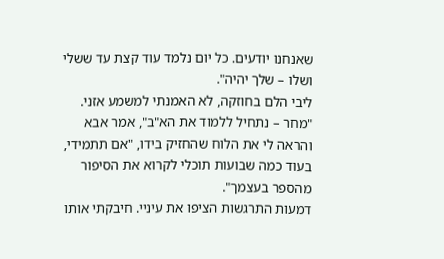שאנחנו יודעים. כל יום נלמד עוד קצת עד ששלי ושלו – שלך יהיה".
ליבי הלם בחוזקה, לא האמנתי למשמע אזני.
"מחר – נתחיל ללמוד את הא"ב", אמר אבא והראה לי את הלוח שהחזיק בידו, "אם תתמידי, בעוד כמה שבועות תוכלי לקרוא את הסיפור מהספר בעצמך".
דמעות התרגשות הציפו את עיניי. חיבקתי אותו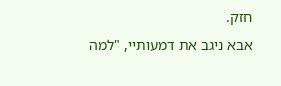חזק.
אבא ניגב את דמעותיי, "למה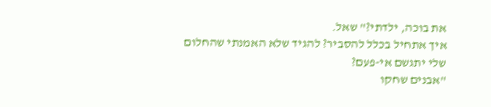את בוכה, ילדתי?" שאל.
איך אתחיל בכלל להסביר? להגיד שלא האמנתי שהחלום שלי יתגשם אי-פעם?
"אבנים שחקו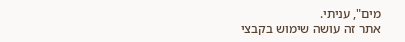מים", עניתי.
אתר זה עושה שימוש בקבצי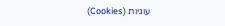עוגיות (Cookies)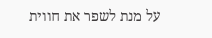על מנת לשפר את חווית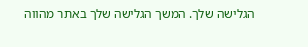הגלישה שלך. המשך הגלישה שלך באתר מהווה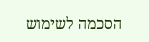הסכמה לשימוש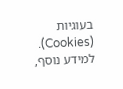בעוגיות (Cookies). למידע נוסף,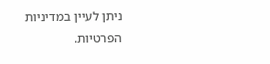ניתן לעיין במדיניות הפרטיות.